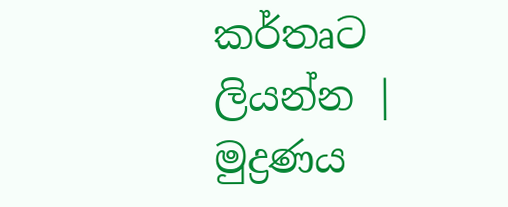කර්තෘට ලියන්න | මුද්‍රණය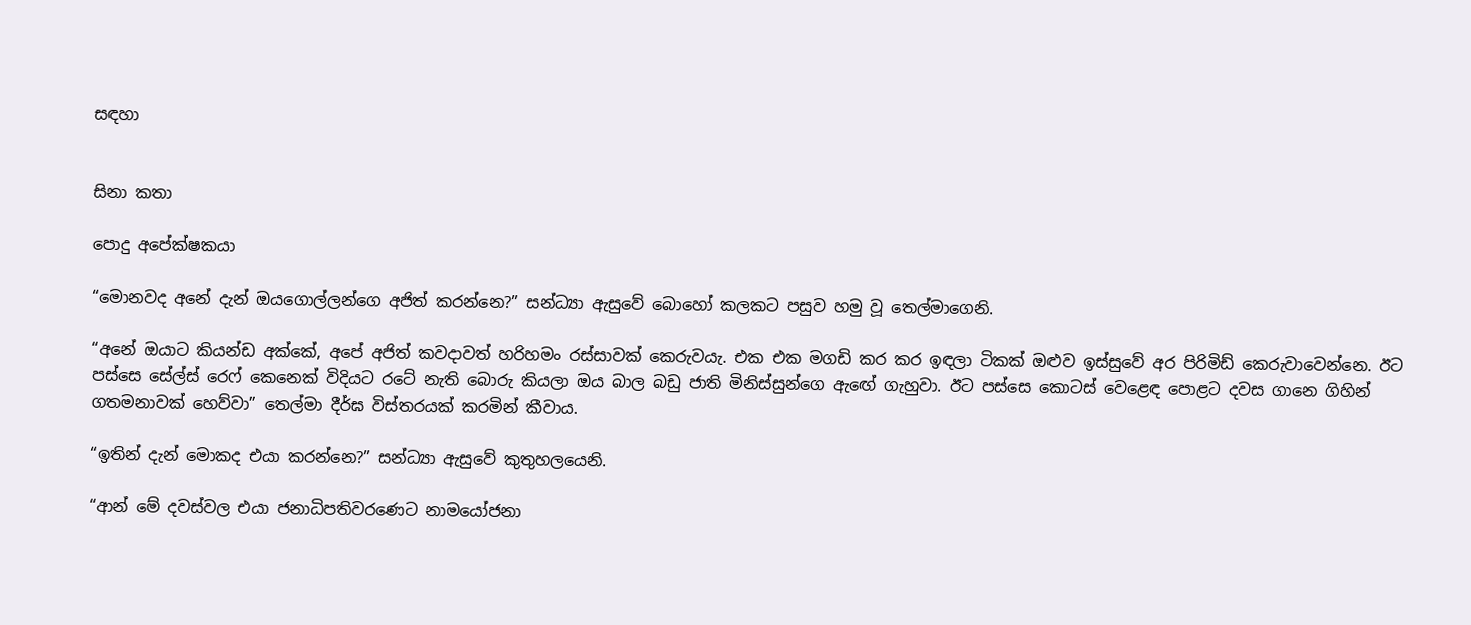සඳහා


සිනා කතා

පොදු අපේක්ෂකයා

“මොනවද අනේ දැන් ඔයගොල්ලන්ගෙ අජිත් කරන්නෙ?” සන්ධ්‍යා ඇසුවේ බොහෝ කලකට පසුව හමු වූ තෙල්මාගෙනි.

“අනේ ඔයාට කියන්ඩ අක්කේ, අපේ අජිත් කවදාවත් හරිහමං රස්සාවක් කෙරුවයැ. එක එක මගඩි කර කර ඉඳලා ටිකක් ඔළුව ඉස්සුවේ අර පිරිමිඩ් කෙරුවාවෙන්නෙ. ඊට පස්සෙ සේල්ස් රෙෆ් කෙනෙක් විදියට රටේ නැති බොරු කියලා ඔය බාල බඩු ජාති මිනිස්සුන්ගෙ ඇඟේ ගැහුවා. ඊට පස්සෙ කොටස් වෙළෙඳ පොළට දවස ගානෙ ගිහින් ගතමනාවක් හෙව්වා” තෙල්මා දීර්ඝ විස්තරයක් කරමින් කීවාය.

“ඉතින් දැන් මොකද එයා කරන්නෙ?” සන්ධ්‍යා ඇසුවේ කුතුහලයෙනි.

“ආන් මේ දවස්වල එයා ජනාධිපතිවරණෙට නාමයෝජනා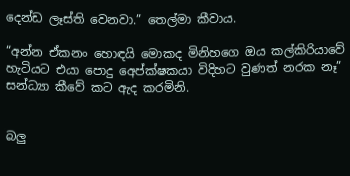දෙන්ඩ ලෑස්ති වෙනවා.” තෙල්මා කීවාය.

“අන්න ඒකනං හොඳයි මොකද මිනිහගෙ ඔය කල්කිරියාවේ හැටියට එයා පොදු අ‍ෙප්ක්ෂකයා විදිහට වුණත් නරක නෑ” සන්ධ්‍යා කීවේ කට ඇද කරමිනි.


බලු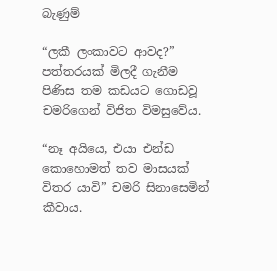බැණුම්

“ලකී ලංකාවට ආවද?” පත්තරයක් මිලදී ගැනීම පිණිස තම කඩයට ගොඩවූ චමරිගෙන් විජිත විමසුවේය.

“නෑ අයියෙ, එයා එන්ඩ කොහොමත් තව මාසයක් විතර යාවි” චමරි සිනාසෙමින් කීවාය.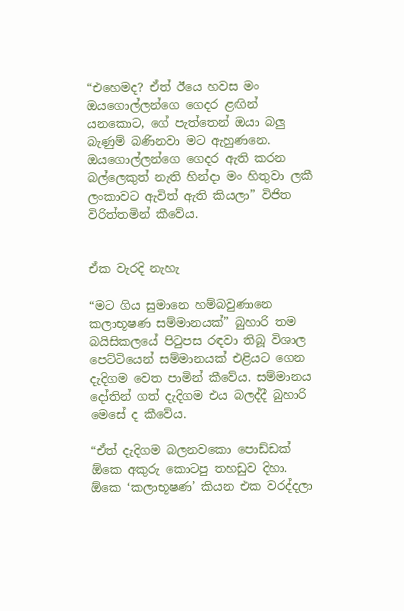“එහෙමද? ඒත් ඊයෙ හවස මං ඔයගොල්ලන්ගෙ ගෙදර ළඟින් යනකොට, ගේ පැත්තෙන් ඔයා බලු බැණුම් බණිනවා මට ඇහු‍ණනෙ. ඔයගොල්ලන්ගෙ ගෙදර ඇති කරන බල්ලෙකුත් නැති හින්දා මං හිතුවා ලකී ලංකාවට ඇවිත් ඇති කියලා” විජිත විරිත්තමින් කීවේය.


ඒක වැරදි නැහැ

“මට ගිය සුමානෙ හම්බවුණානෙ කලාභූෂණ සම්මානයක්” බුහාරි තම බයිසිකලයේ පිටුපස රඳවා තිබූ විශාල පෙට්ටියෙන් සම්මානයක් එළියට ගෙන දැදිගම වෙත පාමින් කීවේය. සම්මානය දෝතින් ගත් දැදිගම එය බලද්දී බුහාරි මෙසේ ද කීවේය.

“ඒත් දැදිගම බලනවකො පොඩ්ඩක් ඕකෙ අකුරු කොටපු තහඩුව දිහා. ඕකෙ ‘කලාභූෂණ’ කියන එක වරද්දලා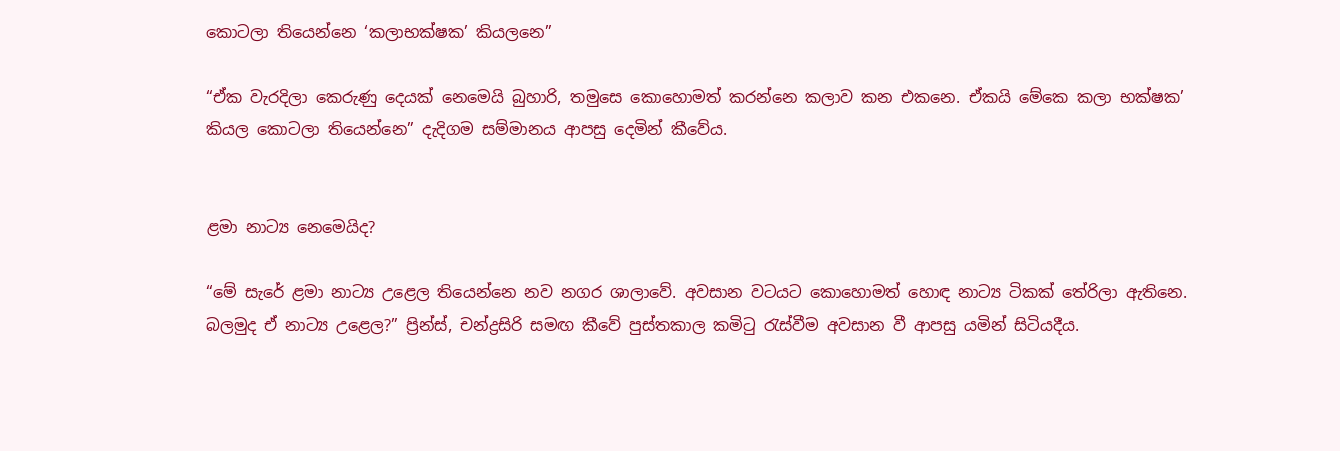කොටලා තියෙන්නෙ ‘කලාභක්ෂක’ කියලනෙ”

“ඒක වැරදිලා කෙරුණු දෙයක් නෙමෙයි බුහාරි, තමුසෙ කොහොමත් කරන්නෙ කලාව කන එකනෙ. ඒකයි මේකෙ කලා භක්ෂක’ කියල කොටලා තියෙන්නෙ” දැදිගම සම්මානය ආපසු දෙමින් කීවේය.


ළමා නාට්‍ය නෙමෙයිද?

“මේ සැරේ ළමා නාට්‍ය උළෙල තියෙන්නෙ නව නගර ශාලාවේ. අවසාන වටයට කොහොමත් හොඳ නාට්‍ය ටිකක් තේරිලා ඇතිනෙ. බලමුද ඒ නාට්‍ය උළෙල?” ප්‍රින්ස්, චන්ද්‍රසිරි සමඟ කීවේ පුස්තකාල කමිටු රැස්වීම අවසාන වී ආපසු යමින් සිටියදීය.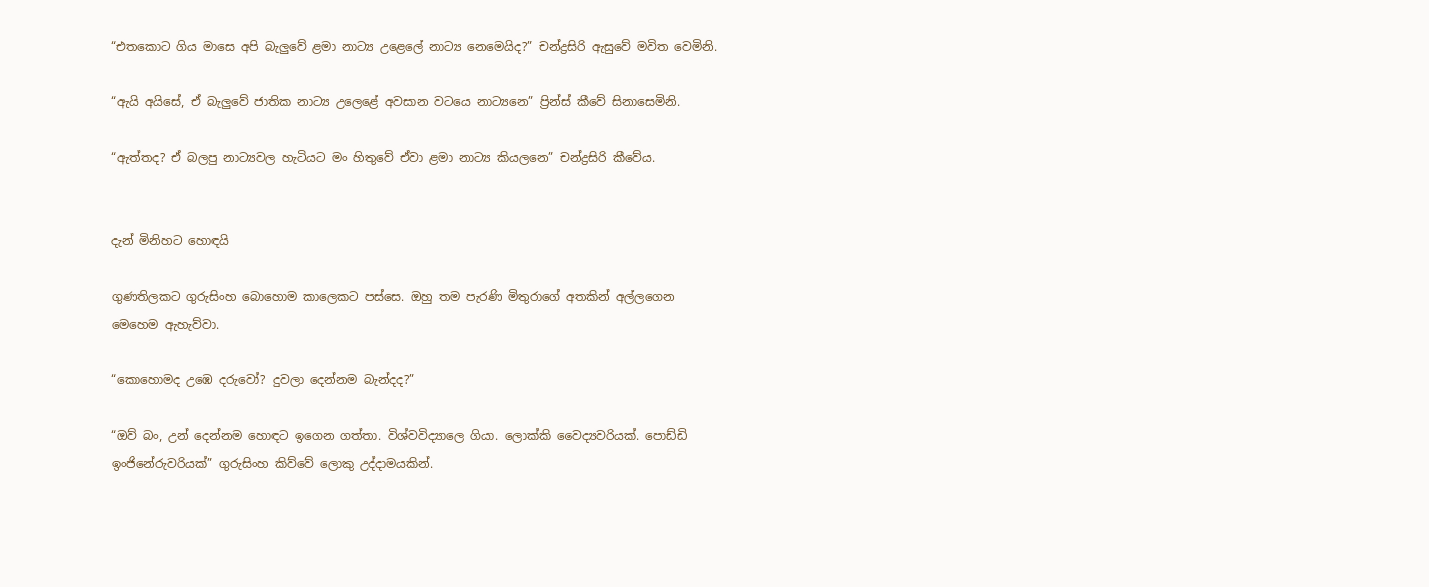“එතකොට ගිය මාසෙ අපි බැලුවේ ළමා නාට්‍ය උළෙලේ නාට්‍ය නෙමෙයිද?” චන්ද්‍රසිරි ඇසුවේ මවිත වෙමිනි.

“ඇයි අයිසේ, ඒ බැලුවේ ජාතික නාට්‍ය උලෙළේ අවසාන වටයෙ නාට්‍යනෙ” ප්‍රින්ස් කීවේ සිනාසෙමිනි.

“ඇත්තද? ඒ බලපු නාට්‍යවල හැටියට මං හිතුවේ ඒවා ළමා නාට්‍ය කියලනෙ” චන්ද්‍රසිරි කීවේය.


දැන් මිනිහට හොඳයි

ගුණතිලකට ගුරුසිංහ බොහොම කාලෙකට පස්සෙ. ඔහු තම පැරණි මිතුරාගේ අතකින් අල්ලගෙන මෙහෙම ඇහැව්වා.

“කොහොමද උඹෙ දරුවෝ? දුවලා දෙන්නම බැන්දද?”

“ඔව් බං, උන් දෙන්නම හොඳට ‍ඉගෙන ගත්තා. විශ්වවිද්‍යාලෙ ගියා. ලොක්කි වෛද්‍යවරියක්. පොඩ්ඩි ඉංජිනේරුවරියක්” ගුරුසිංහ කිව්වේ ලොකු උද්දාමයකින්.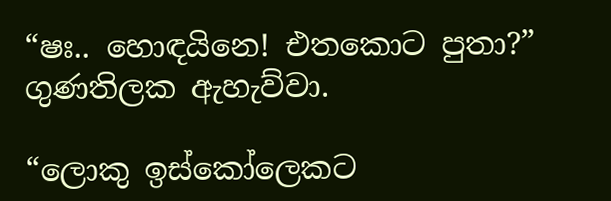“ෂඃ.. හොඳයිනෙ! එ‍තකොට පුතා?” ගුණතිලක ඇහැව්වා.

“ලොකු ඉස්කෝලෙකට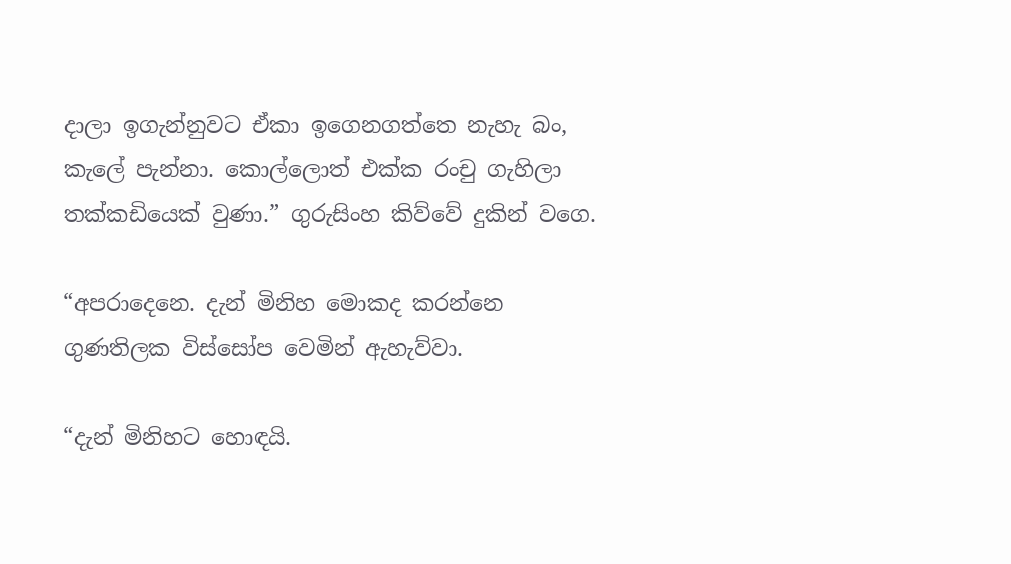දාලා ඉගැන්නුවට ඒකා ඉගෙනගත්තෙ නැහැ බං, කැලේ පැන්නා. කොල්ලොත් එක්ක රංචු ගැහිලා තක්කඩියෙක් වුණා.” ගුරුසිංහ කිව්වේ දුකින් වගෙ.

“අපරාදෙනෙ. දැන් මිනිහ මොකද කරන්නෙ ගුණතිලක විස්සෝප වෙමින් ඇහැව්වා.

“දැන් මිනිහට හොඳයි.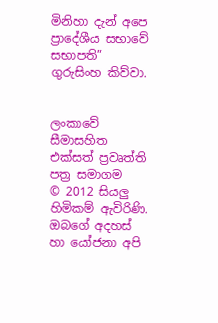මිනිහා දැන් අපෙ ප්‍රාදේශීය සභාවේ සභාපති” ගුරුසිංහ කිව්වා.


ලංකාවේ සීමාසහිත එක්සත් ප්‍රවෘත්ති පත්‍ර සමාගම
© 2012 සියලු හිමිකම් ඇවිරිණි.
ඔබගේ අදහස් හා යෝජනා අපි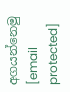අගයන්නෙමු
[email protected]